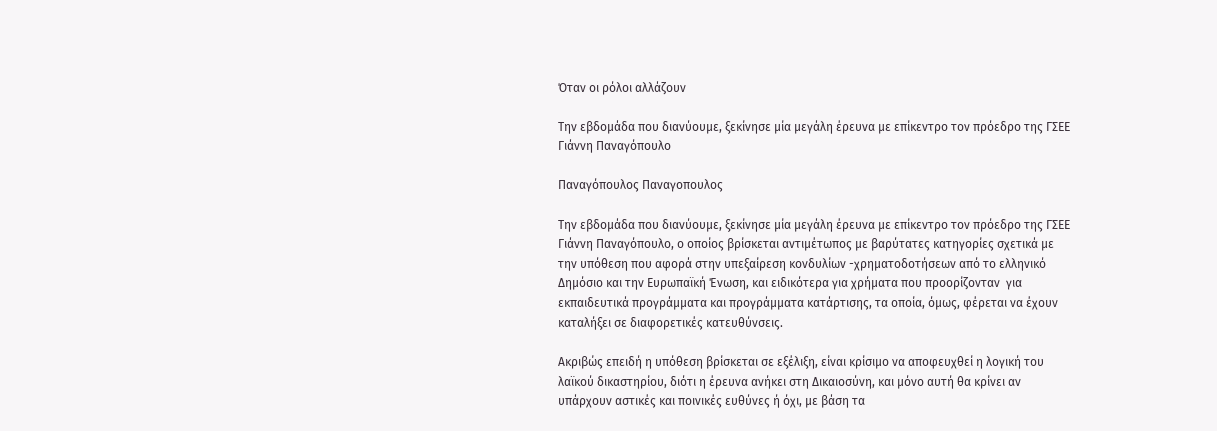Όταν οι ρόλοι αλλάζουν

Την εβδομάδα που διανύουμε, ξεκίνησε μία μεγάλη έρευνα με επίκεντρο τον πρόεδρο της ΓΣΕΕ Γιάννη Παναγόπουλο

Παναγόπουλος Παναγοπουλος

Την εβδομάδα που διανύουμε, ξεκίνησε μία μεγάλη έρευνα με επίκεντρο τον πρόεδρο της ΓΣΕΕ Γιάννη Παναγόπουλο, ο οποίος βρίσκεται αντιμέτωπος με βαρύτατες κατηγορίες σχετικά με την υπόθεση που αφορά στην υπεξαίρεση κονδυλίων -χρηματοδοτήσεων από το ελληνικό Δημόσιο και την Ευρωπαϊκή Ένωση, και ειδικότερα για χρήματα που προορίζονταν  για εκπαιδευτικά προγράμματα και προγράμματα κατάρτισης, τα οποία, όμως, φέρεται να έχουν καταλήξει σε διαφορετικές κατευθύνσεις.

Ακριβώς επειδή η υπόθεση βρίσκεται σε εξέλιξη, είναι κρίσιμο να αποφευχθεί η λογική του λαϊκού δικαστηρίου, διότι η έρευνα ανήκει στη Δικαιοσύνη, και μόνο αυτή θα κρίνει αν υπάρχουν αστικές και ποινικές ευθύνες ή όχι, με βάση τα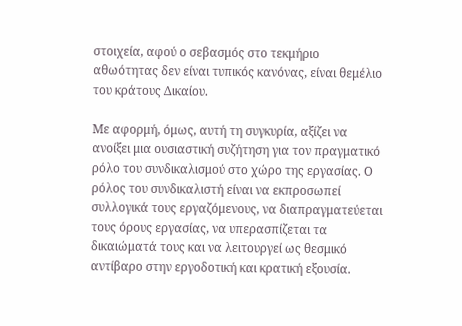στοιχεία, αφού ο σεβασμός στο τεκμήριο αθωότητας δεν είναι τυπικός κανόνας, είναι θεμέλιο του κράτους Δικαίου.

Με αφορμή, όμως, αυτή τη συγκυρία, αξίζει να ανοίξει μια ουσιαστική συζήτηση για τον πραγματικό ρόλο του συνδικαλισμού στο χώρο της εργασίας. Ο ρόλος του συνδικαλιστή είναι να εκπροσωπεί συλλογικά τους εργαζόμενους, να διαπραγματεύεται τους όρους εργασίας, να υπερασπίζεται τα δικαιώματά τους και να λειτουργεί ως θεσμικό αντίβαρο στην εργοδοτική και κρατική εξουσία.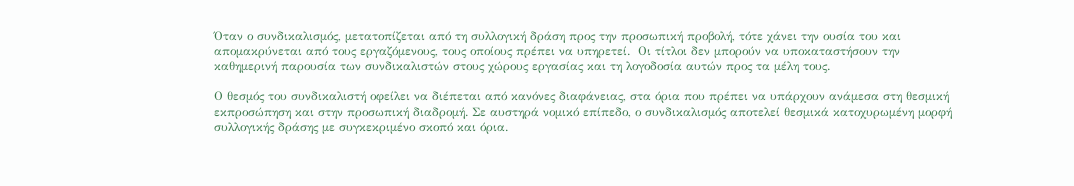Όταν ο συνδικαλισμός, μετατοπίζεται από τη συλλογική δράση προς την προσωπική προβολή, τότε χάνει την ουσία του και απομακρύνεται από τους εργαζόμενους, τους οποίους πρέπει να υπηρετεί.  Οι τίτλοι δεν μπορούν να υποκαταστήσουν την καθημερινή παρουσία των συνδικαλιστών στους χώρους εργασίας και τη λογοδοσία αυτών προς τα μέλη τους.

Ο θεσμός του συνδικαλιστή οφείλει να διέπεται από κανόνες διαφάνειας, στα όρια που πρέπει να υπάρχουν ανάμεσα στη θεσμική εκπροσώπηση και στην προσωπική διαδρομή. Σε αυστηρά νομικό επίπεδο, ο συνδικαλισμός αποτελεί θεσμικά κατοχυρωμένη μορφή συλλογικής δράσης με συγκεκριμένο σκοπό και όρια.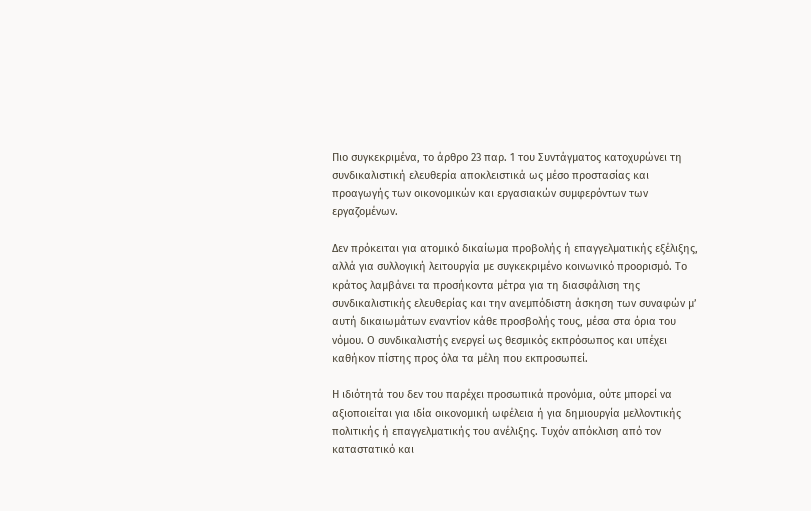Πιο συγκεκριμένα, το άρθρο 23 παρ. 1 του Συντάγματος κατοχυρώνει τη συνδικαλιστική ελευθερία αποκλειστικά ως μέσο προστασίας και προαγωγής των οικονομικών και εργασιακών συμφερόντων των εργαζομένων.

Δεν πρόκειται για ατομικό δικαίωμα προβολής ή επαγγελματικής εξέλιξης, αλλά για συλλογική λειτουργία με συγκεκριμένο κοινωνικό προορισμό. Το κράτος λαμβάνει τα προσήκοντα μέτρα για τη διασφάλιση της συνδικαλιστικής ελευθερίας και την ανεμπόδιστη άσκηση των συναφών μ’ αυτή δικαιωμάτων εναντίον κάθε προσβολής τους, μέσα στα όρια του νόμου. Ο συνδικαλιστής ενεργεί ως θεσμικός εκπρόσωπος και υπέχει καθήκον πίστης προς όλα τα μέλη που εκπροσωπεί.

Η ιδιότητά του δεν του παρέχει προσωπικά προνόμια, ούτε μπορεί να αξιοποιείται για ιδία οικονομική ωφέλεια ή για δημιουργία μελλοντικής πολιτικής ή επαγγελματικής του ανέλιξης. Τυχόν απόκλιση από τον καταστατικό και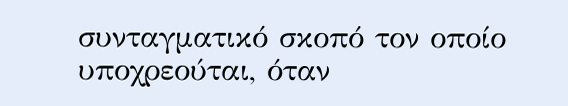συνταγματικό σκοπό τον οποίο υποχρεούται, όταν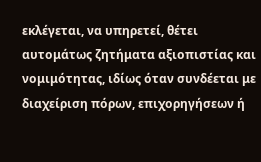εκλέγεται, να υπηρετεί, θέτει αυτομάτως ζητήματα αξιοπιστίας και νομιμότητας, ιδίως όταν συνδέεται με διαχείριση πόρων, επιχορηγήσεων ή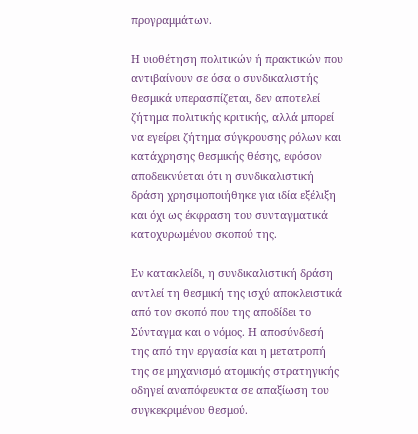προγραμμάτων.

Η υιοθέτηση πολιτικών ή πρακτικών που αντιβαίνουν σε όσα ο συνδικαλιστής θεσμικά υπερασπίζεται, δεν αποτελεί ζήτημα πολιτικής κριτικής, αλλά μπορεί να εγείρει ζήτημα σύγκρουσης ρόλων και κατάχρησης θεσμικής θέσης, εφόσον αποδεικνύεται ότι η συνδικαλιστική δράση χρησιμοποιήθηκε για ιδία εξέλιξη και όχι ως έκφραση του συνταγματικά κατοχυρωμένου σκοπού της.

Εν κατακλείδι, η συνδικαλιστική δράση αντλεί τη θεσμική της ισχύ αποκλειστικά από τον σκοπό που της αποδίδει το Σύνταγμα και ο νόμος. Η αποσύνδεσή της από την εργασία και η μετατροπή της σε μηχανισμό ατομικής στρατηγικής οδηγεί αναπόφευκτα σε απαξίωση του συγκεκριμένου θεσμού.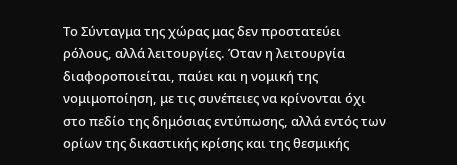Το Σύνταγμα της χώρας μας δεν προστατεύει ρόλους, αλλά λειτουργίες. Όταν η λειτουργία διαφοροποιείται, παύει και η νομική της νομιμοποίηση, με τις συνέπειες να κρίνονται όχι στο πεδίο της δημόσιας εντύπωσης, αλλά εντός των ορίων της δικαστικής κρίσης και της θεσμικής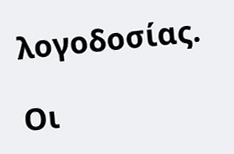λογοδοσίας.

Οι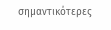σημαντικότερες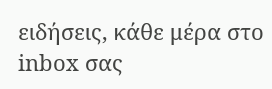ειδήσεις, κάθε μέρα στο inbox σας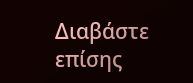Διαβάστε επίσης